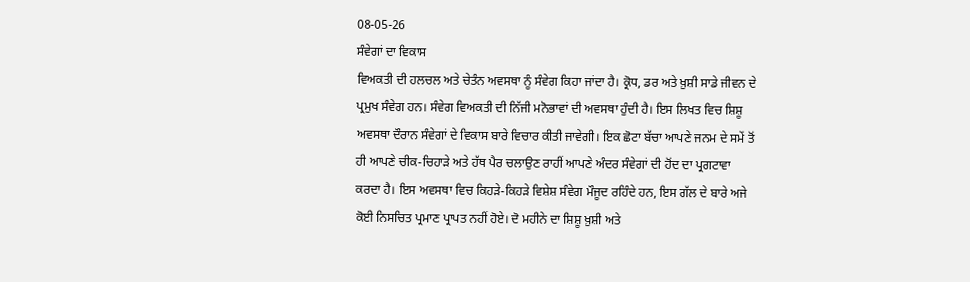08-05-26
ਸੰਵੇਗਾਂ ਦਾ ਵਿਕਾਸ
ਵਿਅਕਤੀ ਦੀ ਹਲਚਲ ਅਤੇ ਚੇਤੰਨ ਅਵਸਥਾ ਨੂੰ ਸੰਵੇਗ ਕਿਹਾ ਜਾਂਦਾ ਹੈ। ਕ੍ਰੋਧ, ਡਰ ਅਤੇ ਖ਼ੁਸ਼ੀ ਸਾਡੇ ਜੀਵਨ ਦੇ ਪ੍ਰਮੁਖ ਸੰਵੇਗ ਹਨ। ਸੰਵੇਗ ਵਿਅਕਤੀ ਦੀ ਨਿੱਜੀ ਮਨੋਭਾਵਾਂ ਦੀ ਅਵਸਥਾ ਹੁੰਦੀ ਹੈ। ਇਸ ਲਿਖਤ ਵਿਚ ਸ਼ਿਸ਼ੂ ਅਵਸਥਾ ਦੌਰਾਨ ਸੰਵੇਗਾਂ ਦੇ ਵਿਕਾਸ ਬਾਰੇ ਵਿਚਾਰ ਕੀਤੀ ਜਾਵੇਗੀ। ਇਕ ਛੋਟਾ ਬੱਚਾ ਆਪਣੇ ਜਨਮ ਦੇ ਸਮੇਂ ਤੋਂ ਹੀ ਆਪਣੇ ਚੀਕ-ਚਿਹਾੜੇ ਅਤੇ ਹੱਥ ਪੈਰ ਚਲਾਉਣ ਰਾਹੀਂ ਆਪਣੇ ਅੰਦਰ ਸੰਵੇਗਾਂ ਦੀ ਹੋਂਦ ਦਾ ਪ੍ਰਗਟਾਵਾ ਕਰਦਾ ਹੈ। ਇਸ ਅਵਸਥਾ ਵਿਚ ਕਿਹੜੇ-ਕਿਹੜੇ ਵਿਸ਼ੇਸ਼ ਸੰਵੇਗ ਮੌਜੂਦ ਰਹਿੰਦੇ ਹਨ, ਇਸ ਗੱਲ ਦੇ ਬਾਰੇ ਅਜੇ ਕੋਈ ਨਿਸਚਿਤ ਪ੍ਰਮਾਣ ਪ੍ਰਾਪਤ ਨਹੀਂ ਹੋਏ। ਦੋ ਮਹੀਨੇ ਦਾ ਸ਼ਿਸ਼ੂ ਖ਼ੁਸ਼ੀ ਅਤੇ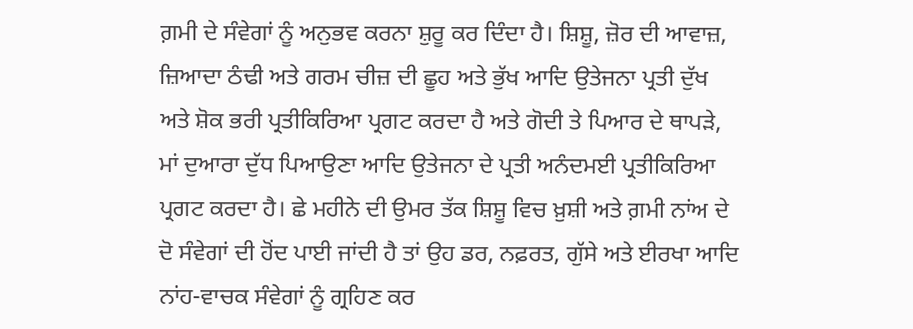ਗ਼ਮੀ ਦੇ ਸੰਵੇਗਾਂ ਨੂੰ ਅਨੁਭਵ ਕਰਨਾ ਸ਼ੁਰੂ ਕਰ ਦਿੰਦਾ ਹੈ। ਸ਼ਿਸ਼ੂ, ਜ਼ੋਰ ਦੀ ਆਵਾਜ਼, ਜ਼ਿਆਦਾ ਠੰਢੀ ਅਤੇ ਗਰਮ ਚੀਜ਼ ਦੀ ਛੂਹ ਅਤੇ ਭੁੱਖ ਆਦਿ ਉਤੇਜਨਾ ਪ੍ਰਤੀ ਦੁੱਖ ਅਤੇ ਸ਼ੋਕ ਭਰੀ ਪ੍ਰਤੀਕਿਰਿਆ ਪ੍ਰਗਟ ਕਰਦਾ ਹੈ ਅਤੇ ਗੋਦੀ ਤੇ ਪਿਆਰ ਦੇ ਥਾਪੜੇ, ਮਾਂ ਦੁਆਰਾ ਦੁੱਧ ਪਿਆਉਣਾ ਆਦਿ ਉਤੇਜਨਾ ਦੇ ਪ੍ਰਤੀ ਅਨੰਦਮਈ ਪ੍ਰਤੀਕਿਰਿਆ ਪ੍ਰਗਟ ਕਰਦਾ ਹੈ। ਛੇ ਮਹੀਨੇ ਦੀ ਉਮਰ ਤੱਕ ਸ਼ਿਸ਼ੂ ਵਿਚ ਖ਼ੁਸ਼ੀ ਅਤੇ ਗ਼ਮੀ ਨਾਂਅ ਦੇ ਦੋ ਸੰਵੇਗਾਂ ਦੀ ਹੋਂਦ ਪਾਈ ਜਾਂਦੀ ਹੈ ਤਾਂ ਉਹ ਡਰ, ਨਫ਼ਰਤ, ਗੁੱਸੇ ਅਤੇ ਈਰਖਾ ਆਦਿ ਨਾਂਹ-ਵਾਚਕ ਸੰਵੇਗਾਂ ਨੂੰ ਗ੍ਰਹਿਣ ਕਰ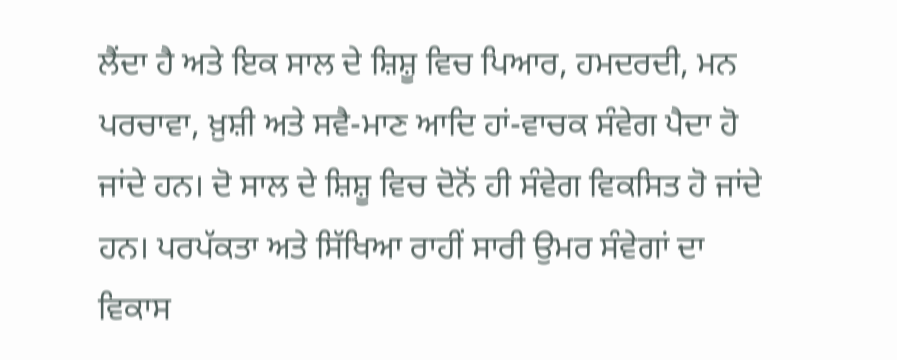ਲੈਂਦਾ ਹੈ ਅਤੇ ਇਕ ਸਾਲ ਦੇ ਸ਼ਿਸ਼ੂ ਵਿਚ ਪਿਆਰ, ਹਮਦਰਦੀ, ਮਨ ਪਰਚਾਵਾ, ਖ਼ੁਸ਼ੀ ਅਤੇ ਸਵੈ-ਮਾਣ ਆਦਿ ਹਾਂ-ਵਾਚਕ ਸੰਵੇਗ ਪੈਦਾ ਹੋ ਜਾਂਦੇ ਹਨ। ਦੋ ਸਾਲ ਦੇ ਸ਼ਿਸ਼ੂ ਵਿਚ ਦੋਨੋਂ ਹੀ ਸੰਵੇਗ ਵਿਕਸਿਤ ਹੋ ਜਾਂਦੇ ਹਨ। ਪਰਪੱਕਤਾ ਅਤੇ ਸਿੱਖਿਆ ਰਾਹੀਂ ਸਾਰੀ ਉਮਰ ਸੰਵੇਗਾਂ ਦਾ ਵਿਕਾਸ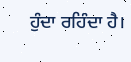ਹੁੰਦਾ ਰਹਿੰਦਾ ਹੈ।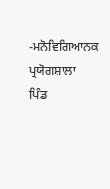-ਮਨੋਵਿਗਿਆਨਕ ਪ੍ਰਯੋਗਸ਼ਾਲਾ
ਪਿੰਡ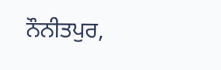ਨੌਨੀਤਪੁਰ,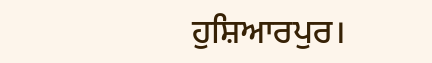ਹੁਸ਼ਿਆਰਪੁਰ।